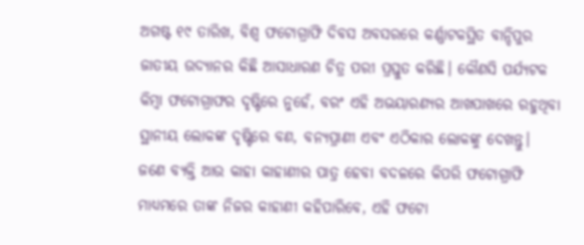ଅଗଷ୍ଟ ୧୯ ତାରିଖ, ବିଶ୍ଵ ଫଟୋଗ୍ରାଫି ଦିବସ ଅବସରରେ କର୍ଣ୍ଣାଟକସ୍ଥିତ ବାନ୍ଦିପୁର ଜାତୀୟ ଉଦ୍ୟାନର କିଛି ଆସାଧାରଣ ଚିତ୍ର ପରୀ ପ୍ରସ୍ତୁତ କରିଛି। କୌଣସି ପର୍ଯ୍ୟଟକ କିମ୍ବା ଫଟୋଗ୍ରାଫର ଦୃଷ୍ଟିରେ ନୁହେଁ, ବରଂ ଏହି ଅଭୟାରଣ୍ୟର ଆଖପାଖରେ ରହୁଥିବା ସ୍ଥାନୀୟ ଲୋକଙ୍କ ଦୃଷ୍ଟିରେ ବଣ, ବନ୍ୟପ୍ରାଣୀ ଏବଂ ଏଠିକାର ଲୋକଙ୍କୁ ଦେଖନ୍ତୁ।
ଜଣେ ବ୍ୟକ୍ତି ଆଉ କାହା କାହାଣୀର ପାତ୍ର ହେବା ବଦଳରେ କିପରି ଫଟୋଗ୍ରାଫି ମାଧ୍ୟମରେ ତାଙ୍କ ନିଜର କାହାଣୀ କହିପାରିବେ, ଏହି ଫଟୋ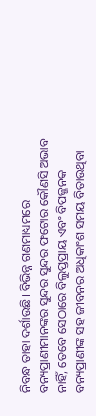ନିବନ୍ଧ ତାହା ଦର୍ଶାଉଛି। ବିଭିନ୍ନ ଗଣମାଧ୍ୟମରେ ବନ୍ୟପ୍ରାଣୀମାନଙ୍କର ସୁନ୍ଦର ସୁନ୍ଦର ଫଟୋର କୌଣସି ଅଭାବ ନାହିଁ, ତେବେ ସେଠାରେ ବିଲୁପ୍ତପ୍ରାୟ ଏବଂ ବିପଜ୍ଜନକ ବନ୍ୟପ୍ରାଣୀଙ୍କ ସହ ଜୀବନର ଅଧିକାଂଶ ସମୟ ବିତାଉଥିବା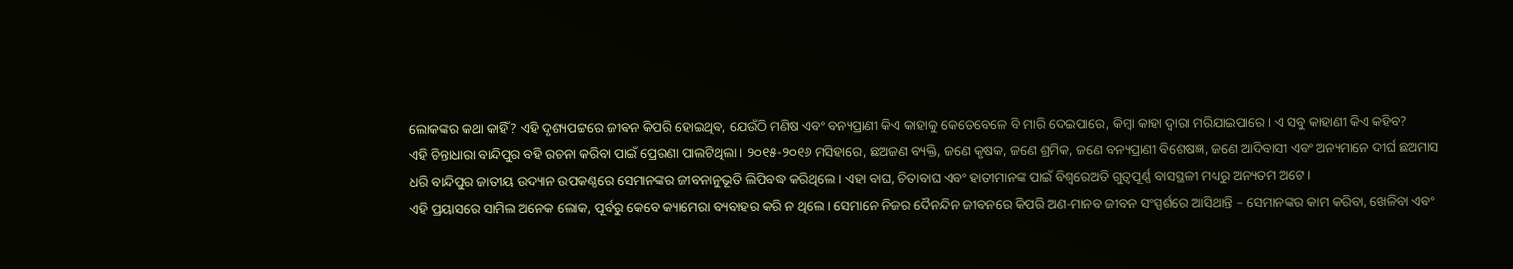ଲୋକଙ୍କର କଥା କାହିଁ? ଏହି ଦୃଶ୍ୟପଟ୍ଟରେ ଜୀଵନ କିପରି ହୋଇଥିଵ, ଯେଉଁଠି ମଣିଷ ଏବଂ ବନ୍ୟପ୍ରାଣୀ କିଏ କାହାକୁ କେତେବେଳେ ବି ମାରି ଦେଇପାରେ, କିମ୍ବା କାହା ଦ୍ଵାରା ମରିଯାଇପାରେ। ଏ ସବୁ କାହାଣୀ କିଏ କହିବ?
ଏହି ଚିନ୍ତାଧାରା ବାନ୍ଦିପୁର ବହି ରଚନା କରିବା ପାଇଁ ପ୍ରେରଣା ପାଲଟିଥିଲା। ୨୦୧୫-୨୦୧୬ ମସିହାରେ, ଛଅଜଣ ବ୍ୟକ୍ତି, ଜଣେ କୃଷକ, ଜଣେ ଶ୍ରମିକ, ଜଣେ ବନ୍ୟପ୍ରାଣୀ ବିଶେଷଜ୍ଞ, ଜଣେ ଆଦିବାସୀ ଏବଂ ଅନ୍ୟମାନେ ଦୀର୍ଘ ଛଅମାସ ଧରି ବାନ୍ଦିପୁର ଜାତୀୟ ଉଦ୍ୟାନ ଉପକଣ୍ଠରେ ସେମାନଙ୍କର ଜୀବନାନୁଭୂତି ଲିପିବଦ୍ଧ କରିଥିଲେ। ଏହା ବାଘ, ଚିତାବାଘ ଏବଂ ହାତୀମାନଙ୍କ ପାଇଁ ବିଶ୍ଵରେଅତି ଗୁତ୍ଵପୂର୍ଣ୍ଣ ବାସସ୍ଥଳୀ ମଧ୍ୟରୁ ଅନ୍ୟତମ ଅଟେ।
ଏହି ପ୍ରୟାସରେ ସାମିଲ ଅନେକ ଲୋକ, ପୂର୍ବରୁ କେବେ କ୍ୟାମେରା ବ୍ୟବାହର କରି ନ ଥିଲେ। ସେମାନେ ନିଜର ଦୈନନ୍ଦିନ ଜୀବନରେ କିପରି ଅଣ-ମାନବ ଜୀବନ ସଂସ୍ପର୍ଶରେ ଆସିଥାନ୍ତି – ସେମାନଙ୍କର କାମ କରିବା, ଖେଳିବା ଏବଂ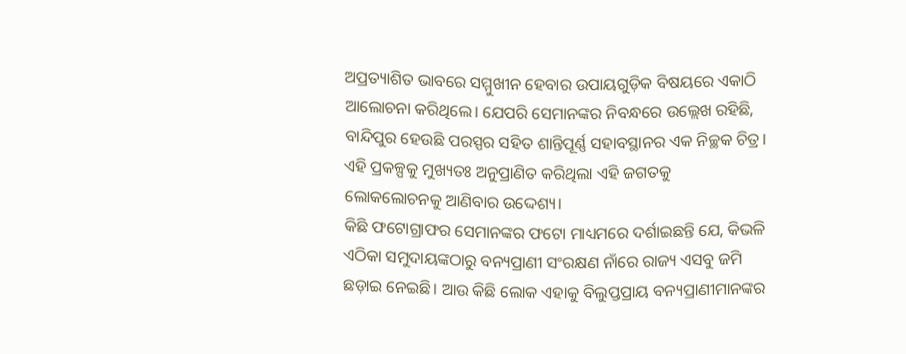ଅପ୍ରତ୍ୟାଶିତ ଭାବରେ ସମ୍ମୁଖୀନ ହେବାର ଉପାୟଗୁଡ଼ିକ ବିଷୟରେ ଏକାଠି ଆଲୋଚନା କରିଥିଲେ। ଯେପରି ସେମାନଙ୍କର ନିବନ୍ଧରେ ଉଲ୍ଲେଖ ରହିଛି, ବାନ୍ଦିପୁର ହେଉଛି ପରସ୍ପର ସହିତ ଶାନ୍ତିପୂର୍ଣ୍ଣ ସହାବସ୍ଥାନର ଏକ ନିଚ୍ଛକ ଚିତ୍ର। ଏହି ପ୍ରକଳ୍ପକୁ ମୁଖ୍ୟତଃ ଅନୁପ୍ରାଣିତ କରିଥିଲା ଏହି ଜଗତକୁ ଲୋକଲୋଚନକୁ ଆଣିବାର ଉଦ୍ଦେଶ୍ୟ।
କିଛି ଫଟୋଗ୍ରାଫର ସେମାନଙ୍କର ଫଟୋ ମାଧ୍ୟମରେ ଦର୍ଶାଇଛନ୍ତି ଯେ, କିଭଳି ଏଠିକା ସମୁଦାୟଙ୍କଠାରୁ ବନ୍ୟପ୍ରାଣୀ ସଂରକ୍ଷଣ ନାଁରେ ରାଜ୍ୟ ଏସବୁ ଜମି ଛଡ଼ାଇ ନେଇଛି। ଆଉ କିଛି ଲୋକ ଏହାକୁ ବିଲୁପ୍ତପ୍ରାୟ ବନ୍ୟପ୍ରାଣୀମାନଙ୍କର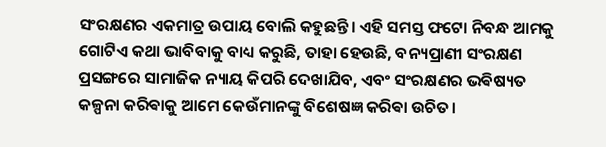ସଂରକ୍ଷଣର ଏକମାତ୍ର ଉପାୟ ବୋଲି କହୁଛନ୍ତି। ଏହି ସମସ୍ତ ଫଟୋ ନିବନ୍ଧ ଆମକୁ ଗୋଟିଏ କଥା ଭାବିବାକୁ ବାଧ୍ୟ କରୁଛି, ତାହା ହେଉଛି, ବନ୍ୟପ୍ରାଣୀ ସଂରକ୍ଷଣ ପ୍ରସଙ୍ଗରେ ସାମାଜିକ ନ୍ୟାୟ କିପରି ଦେଖାଯିବ, ଏବଂ ସଂରକ୍ଷଣର ଭଵିଷ୍ୟତ କଳ୍ପନା କରିଵାକୁ ଆମେ କେଉଁମାନଙ୍କୁ ବିଶେଷଜ୍ଞ କରିଵା ଉଚିତ।